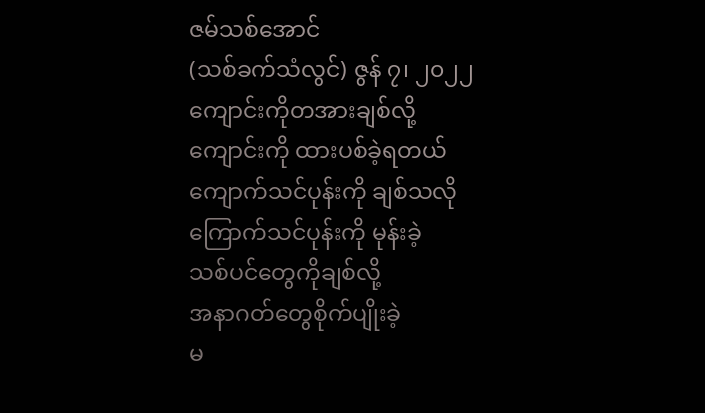ဇမ်သစ်အောင်
(သစ်ခက်သံလွင်) ဇွန် ၇၊ ၂၀၂၂
ကျောင်းကိုတအားချစ်လို့
ကျောင်းကို ထားပစ်ခဲ့ရတယ်
ကျောက်သင်ပုန်းကို ချစ်သလို
ကြောက်သင်ပုန်းကို မုန်းခဲ့
သစ်ပင်တွေကိုချစ်လို့
အနာဂတ်တွေစိုက်ပျိုးခဲ့
မ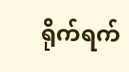ရိုက်ရက်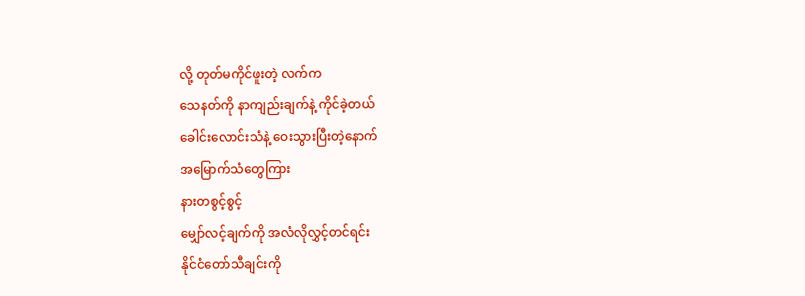လို့ တုတ်မကိုင်ဖူးတဲ့ လက်က
သေနတ်ကို နာကျည်းချက်နဲ့ ကိုင်ခဲ့တယ်
ခေါင်းလောင်းသံနဲ့ ဝေးသွားပြီးတဲ့နောက်
အမြောက်သံတွေကြား
နားတစွင့်စွင့်
မျှော်လင့်ချက်ကို အလံလိုလွှင့်တင်ရင်း
နိုင်ငံတော်သီချင်းကို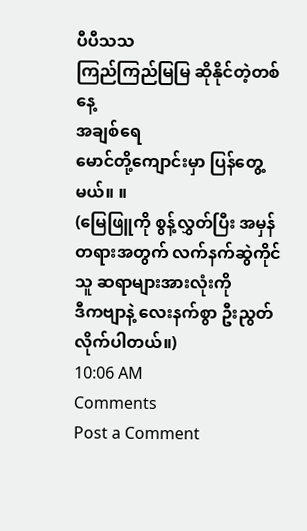ပီပီသသ
ကြည်ကြည်မြမြ ဆိုနိုင်တဲ့တစ်နေ့
အချစ်ရေ
မောင်တို့ကျောင်းမှာ ပြန်တွေ့မယ်။ ။
(မြေဖြူကို စွန့်လွှတ်ပြီး အမှန်တရားအတွက် လက်နက်ဆွဲကိုင်သူ ဆရာများအားလုံးကို
ဒီကဗျာနဲ့ လေးနက်စွာ ဦးညွတ်လိုက်ပါတယ်။)
10:06 AM
Comments
Post a Comment